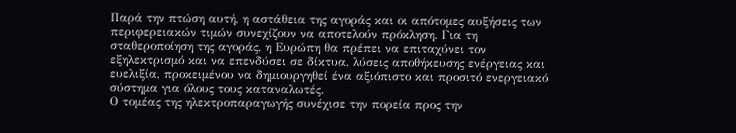Παρά την πτώση αυτή, η αστάθεια της αγοράς και οι απότομες αυξήσεις των περιφερειακών τιμών συνεχίζουν να αποτελούν πρόκληση. Για τη σταθεροποίηση της αγοράς, η Ευρώπη θα πρέπει να επιταχύνει τον εξηλεκτρισμό και να επενδύσει σε δίκτυα, λύσεις αποθήκευσης ενέργειας και ευελιξία, προκειμένου να δημιουργηθεί ένα αξιόπιστο και προσιτό ενεργειακό σύστημα για όλους τους καταναλωτές.
Ο τομέας της ηλεκτροπαραγωγής συνέχισε την πορεία προς την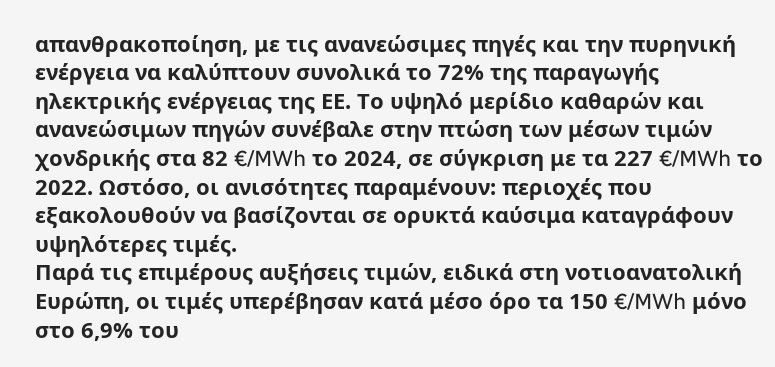απανθρακοποίηση, με τις ανανεώσιμες πηγές και την πυρηνική ενέργεια να καλύπτουν συνολικά το 72% της παραγωγής ηλεκτρικής ενέργειας της ΕΕ. Το υψηλό μερίδιο καθαρών και ανανεώσιμων πηγών συνέβαλε στην πτώση των μέσων τιμών χονδρικής στα 82 €/MWh το 2024, σε σύγκριση με τα 227 €/MWh το 2022. Ωστόσο, οι ανισότητες παραμένουν: περιοχές που εξακολουθούν να βασίζονται σε ορυκτά καύσιμα καταγράφουν υψηλότερες τιμές.
Παρά τις επιμέρους αυξήσεις τιμών, ειδικά στη νοτιοανατολική Ευρώπη, οι τιμές υπερέβησαν κατά μέσο όρο τα 150 €/MWh μόνο στο 6,9% του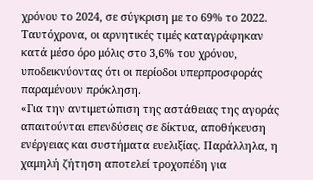χρόνου το 2024, σε σύγκριση με το 69% το 2022. Ταυτόχρονα, οι αρνητικές τιμές καταγράφηκαν κατά μέσο όρο μόλις στο 3,6% του χρόνου, υποδεικνύοντας ότι οι περίοδοι υπερπροσφοράς παραμένουν πρόκληση.
«Για την αντιμετώπιση της αστάθειας της αγοράς απαιτούνται επενδύσεις σε δίκτυα, αποθήκευση ενέργειας και συστήματα ευελιξίας. Παράλληλα, η χαμηλή ζήτηση αποτελεί τροχοπέδη για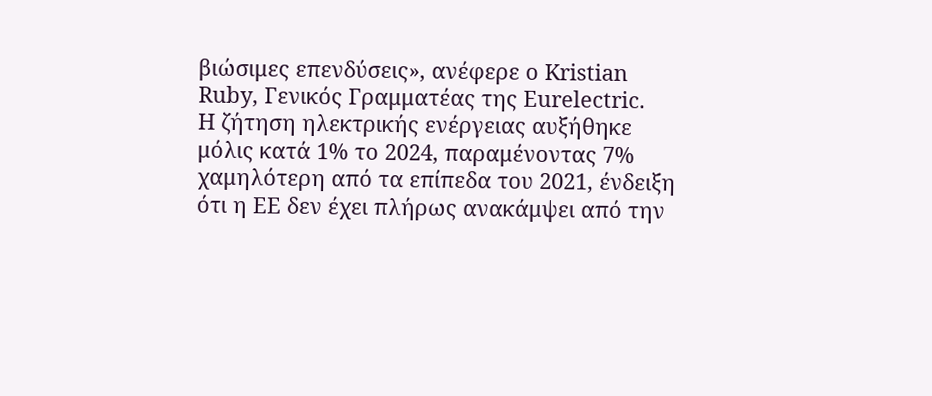βιώσιμες επενδύσεις», ανέφερε ο Kristian Ruby, Γενικός Γραμματέας της Eurelectric.
Η ζήτηση ηλεκτρικής ενέργειας αυξήθηκε μόλις κατά 1% το 2024, παραμένοντας 7% χαμηλότερη από τα επίπεδα του 2021, ένδειξη ότι η ΕΕ δεν έχει πλήρως ανακάμψει από την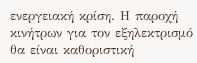ενεργειακή κρίση. Η παροχή κινήτρων για τον εξηλεκτρισμό θα είναι καθοριστική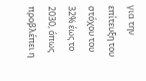για την επίτευξη του στόχου του 32% έως το 2030, όπως προβλέπει η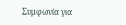Συμφωνία για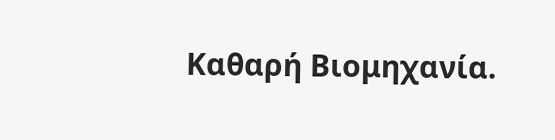Καθαρή Βιομηχανία.